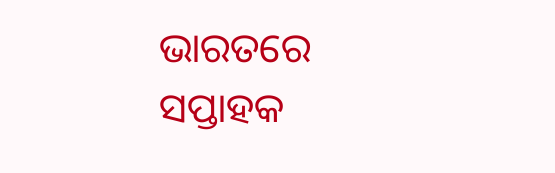ଭାରତରେ ସପ୍ତାହକ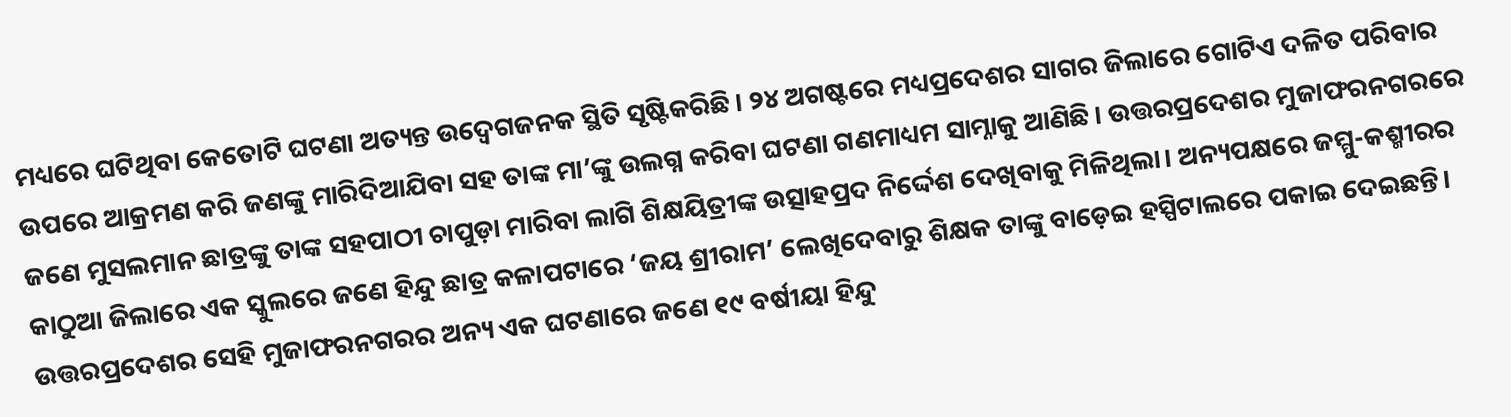ମଧ୍ୟରେ ଘଟିଥିବା କେତୋଟି ଘଟଣା ଅତ୍ୟନ୍ତ ଉଦ୍ବେଗଜନକ ସ୍ଥିତି ସୃଷ୍ଟିକରିଛି। ୨୪ ଅଗଷ୍ଟରେ ମଧ୍ୟପ୍ରଦେଶର ସାଗର ଜିଲାରେ ଗୋଟିଏ ଦଳିତ ପରିବାର ଉପରେ ଆକ୍ରମଣ କରି ଜଣଙ୍କୁ ମାରିଦିଆଯିବା ସହ ତାଙ୍କ ମା’ଙ୍କୁ ଉଲଗ୍ନ କରିବା ଘଟଣା ଗଣମାଧ୍ୟମ ସାମ୍ନାକୁ ଆଣିଛି। ଉତ୍ତରପ୍ରଦେଶର ମୁଜାଫରନଗରରେ ଜଣେ ମୁସଲମାନ ଛାତ୍ରଙ୍କୁ ତାଙ୍କ ସହପାଠୀ ଚାପୁଡ଼ା ମାରିବା ଲାଗି ଶିକ୍ଷୟିତ୍ରୀଙ୍କ ଉତ୍ସାହପ୍ରଦ ନିର୍ଦ୍ଦେଶ ଦେଖିବାକୁ ମିଳିଥିଲା। ଅନ୍ୟପକ୍ଷରେ ଜମ୍ମୁ-କଶ୍ମୀରର କାଠୁଆ ଜିଲାରେ ଏକ ସ୍କୁଲରେ ଜଣେ ହିନ୍ଦୁ ଛାତ୍ର କଳାପଟାରେ ‘ଜୟ ଶ୍ରୀରାମ’ ଲେଖିଦେବାରୁ ଶିକ୍ଷକ ତାଙ୍କୁ ବାଡ଼େଇ ହସ୍ପିଟାଲରେ ପକାଇ ଦେଇଛନ୍ତି। ଉତ୍ତରପ୍ରଦେଶର ସେହି ମୁଜାଫରନଗରର ଅନ୍ୟ ଏକ ଘଟଣାରେ ଜଣେ ୧୯ ବର୍ଷୀୟା ହିନ୍ଦୁ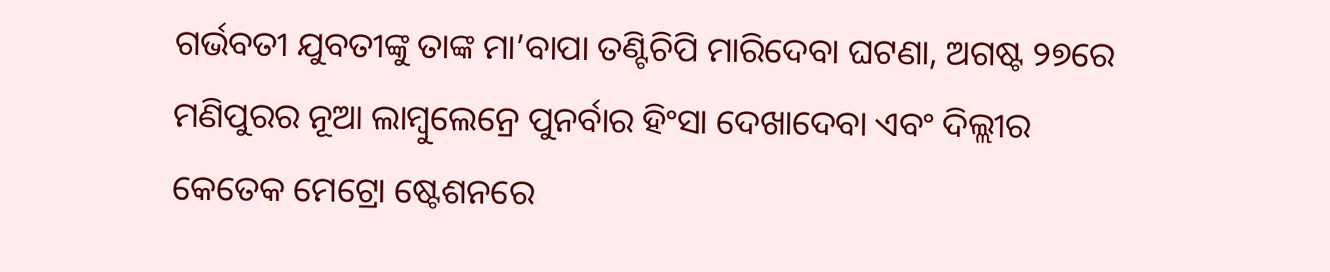ଗର୍ଭବତୀ ଯୁବତୀଙ୍କୁ ତାଙ୍କ ମା’ବାପା ତଣ୍ଟିଚିପି ମାରିଦେବା ଘଟଣା, ଅଗଷ୍ଟ ୨୭ରେ ମଣିପୁରର ନୂଆ ଲାମ୍ବୁଲେନ୍ରେ ପୁନର୍ବାର ହିଂସା ଦେଖାଦେବା ଏବଂ ଦିଲ୍ଲୀର କେତେକ ମେଟ୍ରୋ ଷ୍ଟେଶନରେ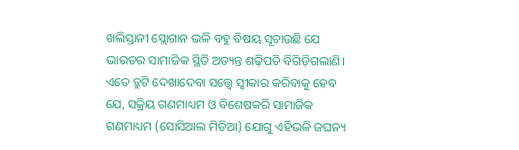ଖଲିସ୍ତାନୀ ସ୍ଲୋଗାନ ଭଳି ବହୁ ବିଷୟ ସୂଚାଉଛି ଯେ ଭାରତର ସାମାଜିକ ସ୍ଥିତି ଅତ୍ୟନ୍ତ ଶଢ଼ିପଚି ବିଗିଡ଼ିଗଲାଣି। ଏତେ ତ୍ରୁଟି ଦେଖାଦେବା ସତ୍ତ୍ୱେ ସ୍ବୀକାର କରିବାକୁ ହେବ ଯେ, ସକ୍ରିୟ ଗଣମାଧ୍ୟମ ଓ ବିଶେଷକରି ସାମାଜିକ ଗଣମାଧ୍ୟମ (ସୋସିଆଲ ମିଡିଆ) ଯୋଗୁ ଏହିଭଳି ଜଘନ୍ୟ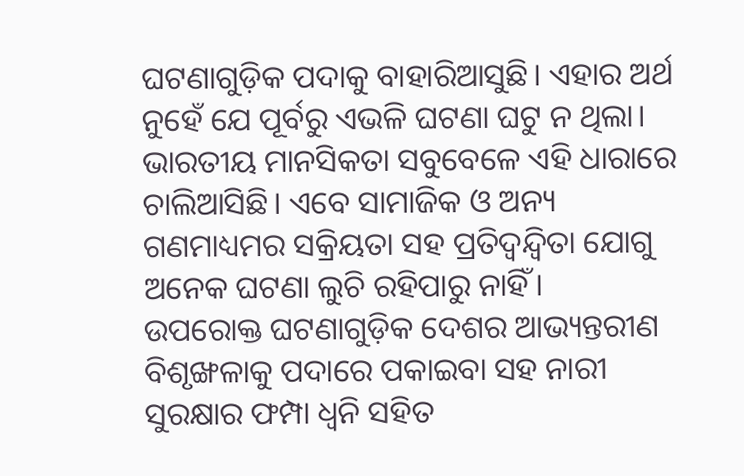ଘଟଣାଗୁଡ଼ିକ ପଦାକୁ ବାହାରିଆସୁଛି। ଏହାର ଅର୍ଥ ନୁହେଁ ଯେ ପୂର୍ବରୁ ଏଭଳି ଘଟଣା ଘଟୁ ନ ଥିଲା। ଭାରତୀୟ ମାନସିକତା ସବୁବେଳେ ଏହି ଧାରାରେ ଚାଲିଆସିଛି। ଏବେ ସାମାଜିକ ଓ ଅନ୍ୟ ଗଣମାଧ୍ୟମର ସକ୍ରିୟତା ସହ ପ୍ରତିଦ୍ୱନ୍ଦ୍ୱିତା ଯୋଗୁ ଅନେକ ଘଟଣା ଲୁଚି ରହିପାରୁ ନାହିଁ।
ଉପରୋକ୍ତ ଘଟଣାଗୁଡ଼ିକ ଦେଶର ଆଭ୍ୟନ୍ତରୀଣ ବିଶୃଙ୍ଖଳାକୁ ପଦାରେ ପକାଇବା ସହ ନାରୀ ସୁରକ୍ଷାର ଫମ୍ପା ଧ୍ୱନି ସହିତ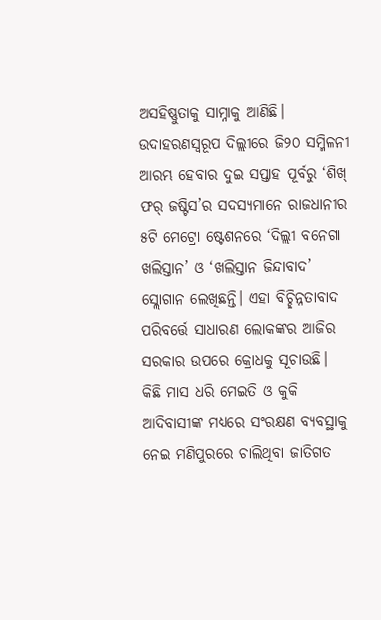ଅସହିଷ୍ଣୁତାକୁ ସାମ୍ନାକୁ ଆଣିଛି। ଉଦାହରଣସ୍ବରୂପ ଦିଲ୍ଲୀରେ ଜି୨୦ ସମ୍ମିଳନୀ ଆରମ୍ଭ ହେବାର ଦୁଇ ସପ୍ତାହ ପୂର୍ବରୁ ‘ଶିଖ୍ ଫର୍ ଜଷ୍ଟିସ’ର ସଦସ୍ୟମାନେ ରାଜଧାନୀର ୫ଟି ମେଟ୍ରୋ ଷ୍ଟେଶନରେ ‘ଦିଲ୍ଲୀ ବନେଗା ଖଲିସ୍ତାନ’ ଓ ‘ଖଲିସ୍ତାନ ଜିନ୍ଦାବାଦ’ ସ୍ଲୋଗାନ ଲେଖିଛନ୍ତି। ଏହା ବିଚ୍ଛିନ୍ନତାବାଦ ପରିବର୍ତ୍ତେ ସାଧାରଣ ଲୋକଙ୍କର ଆଜିର ସରକାର ଉପରେ କ୍ରୋଧକୁ ସୂଚାଉଛି।
କିଛି ମାସ ଧରି ମେଇତି ଓ କୁକି ଆଦିବାସୀଙ୍କ ମଧ୍ୟରେ ସଂରକ୍ଷଣ ବ୍ୟବସ୍ଥାକୁ ନେଇ ମଣିପୁରରେ ଚାଲିଥିବା ଜାତିଗତ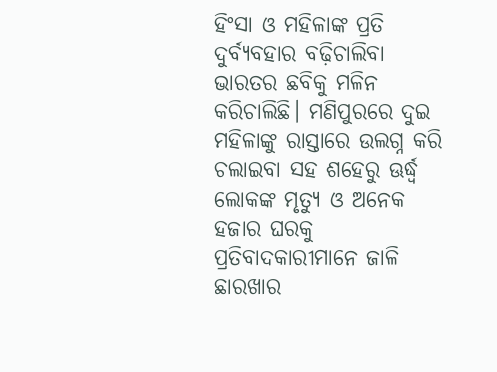ହିଂସା ଓ ମହିଳାଙ୍କ ପ୍ରତି ଦୁର୍ବ୍ୟବହାର ବଢ଼ିଚାଲିବା ଭାରତର ଛବିକୁ ମଳିନ କରିଚାଲିଛି। ମଣିପୁରରେ ଦୁଇ ମହିଳାଙ୍କୁ ରାସ୍ତାରେ ଉଲଗ୍ନ କରି ଚଲାଇବା ସହ ଶହେରୁ ଊର୍ଦ୍ଧ୍ୱ ଲୋକଙ୍କ ମୃତ୍ୟୁ ଓ ଅନେକ ହଜାର ଘରକୁ ପ୍ରତିବାଦକାରୀମାନେ ଜାଳି ଛାରଖାର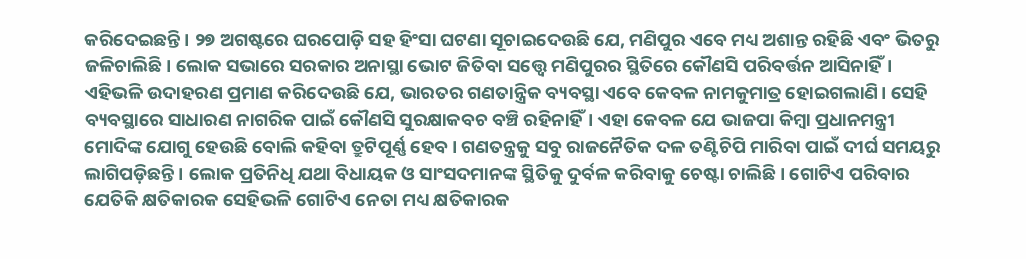କରିଦେଇଛନ୍ତି। ୨୭ ଅଗଷ୍ଟରେ ଘରପୋଡ଼ି ସହ ହିଂସା ଘଟଣା ସୂଚାଇଦେଉଛି ଯେ, ମଣିପୁର ଏବେ ମଧ୍ୟ ଅଶାନ୍ତ ରହିଛି ଏବଂ ଭିତରୁ ଜଳିଚାଲିଛି। ଲୋକ ସଭାରେ ସରକାର ଅନାସ୍ଥା ଭୋଟ ଜିତିବା ସତ୍ତ୍ୱେ ମଣିପୁରର ସ୍ଥିତିରେ କୌଣସି ପରିବର୍ତ୍ତନ ଆସିନାହିଁ। ଏହିଭଳି ଉଦାହରଣ ପ୍ରମାଣ କରିଦେଉଛି ଯେ, ଭାରତର ଗଣତାନ୍ତ୍ରିକ ବ୍ୟବସ୍ଥା ଏବେ କେବଳ ନାମକୁମାତ୍ର ହୋଇଗଲାଣି। ସେହି ବ୍ୟବସ୍ଥାରେ ସାଧାରଣ ନାଗରିକ ପାଇଁ କୌଣସି ସୁରକ୍ଷାକବଚ ବଞ୍ଚି ରହିନାହିଁ। ଏହା କେବଳ ଯେ ଭାଜପା କିମ୍ବା ପ୍ରଧାନମନ୍ତ୍ରୀ ମୋଦିଙ୍କ ଯୋଗୁ ହେଉଛି ବୋଲି କହିବା ତ୍ରୁଟିପୂର୍ଣ୍ଣ ହେବ। ଗଣତନ୍ତ୍ରକୁ ସବୁ ରାଜନୈତିକ ଦଳ ତଣ୍ଟିଚିପି ମାରିବା ପାଇଁ ଦୀର୍ଘ ସମୟରୁ ଲାଗିପଡ଼ିଛନ୍ତି। ଲୋକ ପ୍ରତିନିଧି ଯଥା ବିଧାୟକ ଓ ସାଂସଦମାନଙ୍କ ସ୍ଥିତିକୁ ଦୁର୍ବଳ କରିବାକୁ ଚେଷ୍ଟା ଚାଲିଛି। ଗୋଟିଏ ପରିବାର ଯେତିକି କ୍ଷତିକାରକ ସେହିଭଳି ଗୋଟିଏ ନେତା ମଧ୍ୟ କ୍ଷତିକାରକ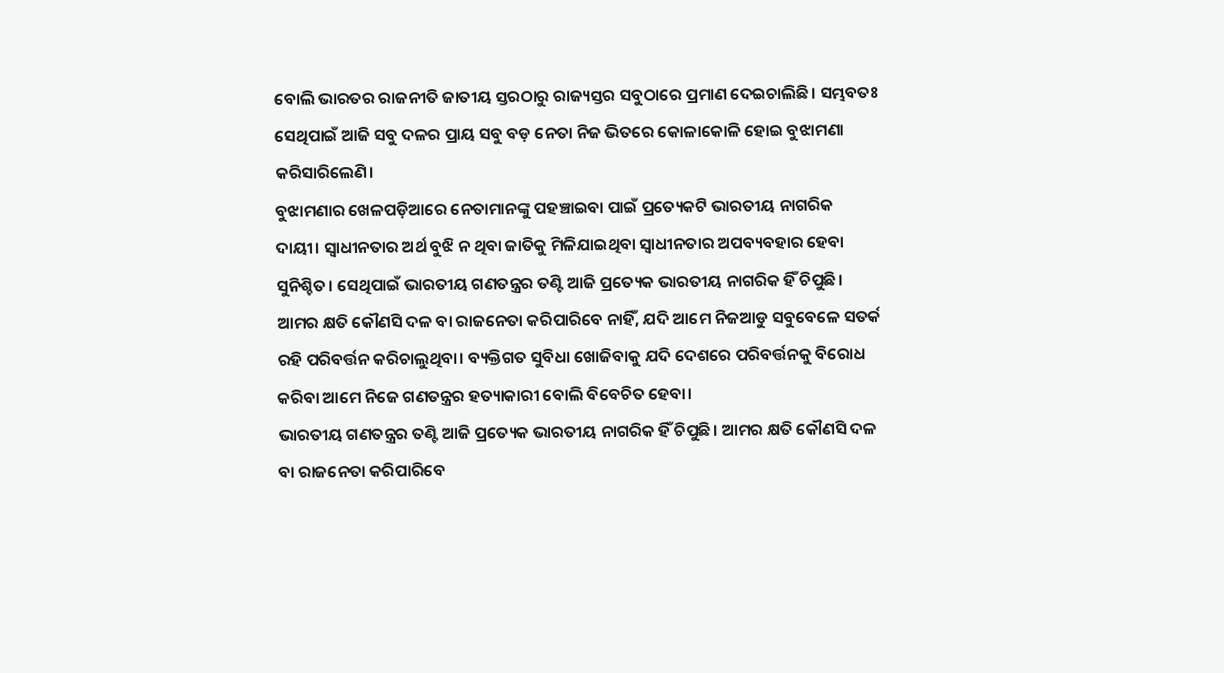ବୋଲି ଭାରତର ରାଜନୀତି ଜାତୀୟ ସ୍ତରଠାରୁ ରାଜ୍ୟସ୍ତର ସବୁଠାରେ ପ୍ରମାଣ ଦେଇଚାଲିଛି। ସମ୍ଭବତଃ ସେଥିପାଇଁ ଆଜି ସବୁ ଦଳର ପ୍ରାୟ ସବୁ ବଡ଼ ନେତା ନିଜ ଭିତରେ କୋଳାକୋଳି ହୋଇ ବୁଝାମଣା କରିସାରିଲେଣି।
ବୁଝାମଣାର ଖେଳପଡ଼ିଆରେ ନେତାମାନଙ୍କୁ ପହଞ୍ଚାଇବା ପାଇଁ ପ୍ରତ୍ୟେକଟି ଭାରତୀୟ ନାଗରିକ ଦାୟୀ। ସ୍ବାଧୀନତାର ଅର୍ଥ ବୁଝି ନ ଥିବା ଜାତିକୁ ମିଳିଯାଇଥିବା ସ୍ବାଧୀନତାର ଅପବ୍ୟବହାର ହେବା ସୁନିଶ୍ଚିତ। ସେଥିପାଇଁ ଭାରତୀୟ ଗଣତନ୍ତ୍ରର ତଣ୍ଟି ଆଜି ପ୍ରତ୍ୟେକ ଭାରତୀୟ ନାଗରିକ ହିଁ ଚିପୁଛି। ଆମର କ୍ଷତି କୌଣସି ଦଳ ବା ରାଜନେତା କରିପାରିବେ ନାହିଁ, ଯଦି ଆମେ ନିଜଆଡୁ ସବୁବେଳେ ସତର୍କ ରହି ପରିବର୍ତ୍ତନ କରିଚାଲୁଥିବା। ବ୍ୟକ୍ତିଗତ ସୁବିଧା ଖୋଜିବାକୁ ଯଦି ଦେଶରେ ପରିବର୍ତ୍ତନକୁ ବିରୋଧ କରିବା ଆମେ ନିଜେ ଗଣତନ୍ତ୍ରର ହତ୍ୟାକାରୀ ବୋଲି ବିବେଚିତ ହେବା।
ଭାରତୀୟ ଗଣତନ୍ତ୍ରର ତଣ୍ଟି ଆଜି ପ୍ରତ୍ୟେକ ଭାରତୀୟ ନାଗରିକ ହିଁ ଚିପୁଛି। ଆମର କ୍ଷତି କୌଣସି ଦଳ ବା ରାଜନେତା କରିପାରିବେ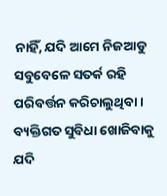ନାହିଁ, ଯଦି ଆମେ ନିଜଆଡୁ ସବୁବେଳେ ସତର୍କ ରହି ପରିବର୍ତ୍ତନ କରିଚାଲୁଥିବା। ବ୍ୟକ୍ତିଗତ ସୁବିଧା ଖୋଜିବାକୁ ଯଦି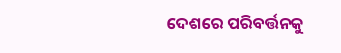ଦେଶରେ ପରିବର୍ତ୍ତନକୁ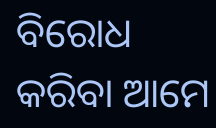ବିରୋଧ କରିବା ଆମେ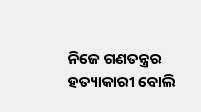ନିଜେ ଗଣତନ୍ତ୍ରର ହତ୍ୟାକାରୀ ବୋଲି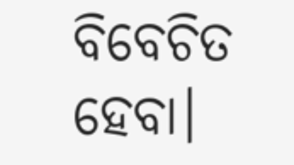ବିବେଚିତ ହେବା।